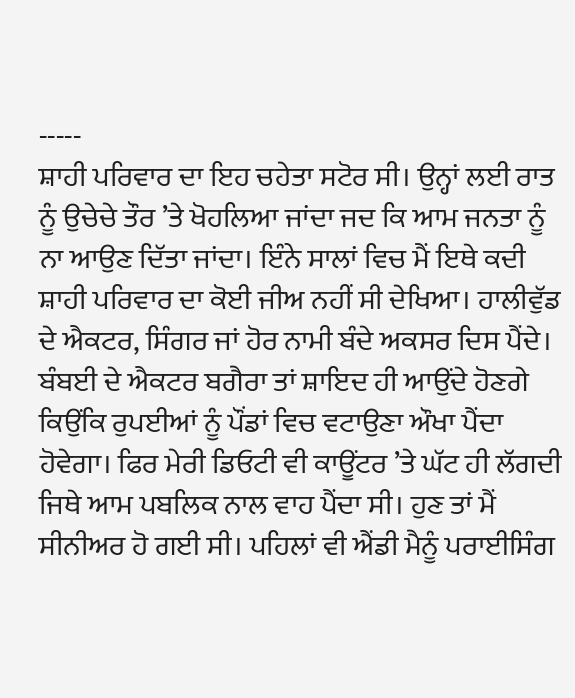-----
ਸ਼ਾਹੀ ਪਰਿਵਾਰ ਦਾ ਇਹ ਚਹੇਤਾ ਸਟੋਰ ਸੀ। ਉਨ੍ਹਾਂ ਲਈ ਰਾਤ ਨੂੰ ਉਚੇਚੇ ਤੌਰ ’ਤੇ ਖੋਹਲਿਆ ਜਾਂਦਾ ਜਦ ਕਿ ਆਮ ਜਨਤਾ ਨੂੰ ਨਾ ਆਉਣ ਦਿੱਤਾ ਜਾਂਦਾ। ਇੰਨੇ ਸਾਲਾਂ ਵਿਚ ਮੈਂ ਇਥੇ ਕਦੀ ਸ਼ਾਹੀ ਪਰਿਵਾਰ ਦਾ ਕੋਈ ਜੀਅ ਨਹੀਂ ਸੀ ਦੇਖਿਆ। ਹਾਲੀਵੁੱਡ ਦੇ ਐਕਟਰ, ਸਿੰਗਰ ਜਾਂ ਹੋਰ ਨਾਮੀ ਬੰਦੇ ਅਕਸਰ ਦਿਸ ਪੈਂਦੇ। ਬੰਬਈ ਦੇ ਐਕਟਰ ਬਗੈਰਾ ਤਾਂ ਸ਼ਾਇਦ ਹੀ ਆਉਂਦੇ ਹੋਣਗੇ ਕਿਉਂਕਿ ਰੁਪਈਆਂ ਨੂੰ ਪੌਂਡਾਂ ਵਿਚ ਵਟਾਉਣਾ ਔਖਾ ਪੈਂਦਾ ਹੋਵੇਗਾ। ਫਿਰ ਮੇਰੀ ਡਿਓਟੀ ਵੀ ਕਾਊਂਟਰ ’ਤੇ ਘੱਟ ਹੀ ਲੱਗਦੀ ਜਿਥੇ ਆਮ ਪਬਲਿਕ ਨਾਲ ਵਾਹ ਪੈਂਦਾ ਸੀ। ਹੁਣ ਤਾਂ ਮੈਂ ਸੀਨੀਅਰ ਹੋ ਗਈ ਸੀ। ਪਹਿਲਾਂ ਵੀ ਐਂਡੀ ਮੈਨੂੰ ਪਰਾਈਸਿੰਗ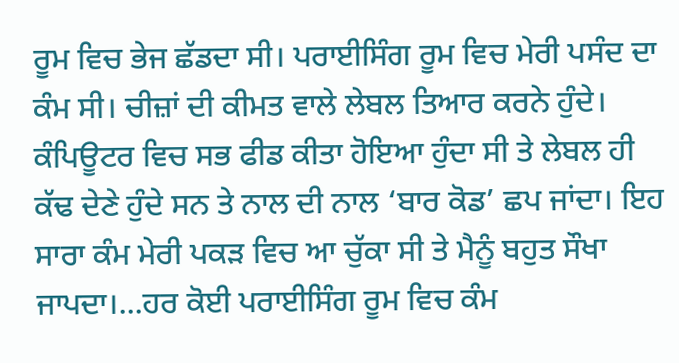ਰੂਮ ਵਿਚ ਭੇਜ ਛੱਡਦਾ ਸੀ। ਪਰਾਈਸਿੰਗ ਰੂਮ ਵਿਚ ਮੇਰੀ ਪਸੰਦ ਦਾ ਕੰਮ ਸੀ। ਚੀਜ਼ਾਂ ਦੀ ਕੀਮਤ ਵਾਲੇ ਲੇਬਲ ਤਿਆਰ ਕਰਨੇ ਹੁੰਦੇ। ਕੰਪਿਊਟਰ ਵਿਚ ਸਭ ਫੀਡ ਕੀਤਾ ਹੋਇਆ ਹੁੰਦਾ ਸੀ ਤੇ ਲੇਬਲ ਹੀ ਕੱਢ ਦੇਣੇ ਹੁੰਦੇ ਸਨ ਤੇ ਨਾਲ ਦੀ ਨਾਲ ‘ਬਾਰ ਕੋਡ’ ਛਪ ਜਾਂਦਾ। ਇਹ ਸਾਰਾ ਕੰਮ ਮੇਰੀ ਪਕੜ ਵਿਚ ਆ ਚੁੱਕਾ ਸੀ ਤੇ ਮੈਨੂੰ ਬਹੁਤ ਸੌਖਾ ਜਾਪਦਾ।...ਹਰ ਕੋਈ ਪਰਾਈਸਿੰਗ ਰੂਮ ਵਿਚ ਕੰਮ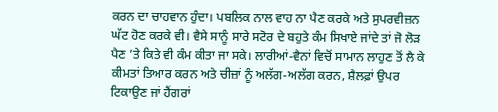ਕਰਨ ਦਾ ਚਾਹਵਾਨ ਹੁੰਦਾ। ਪਬਲਿਕ ਨਾਲ ਵਾਹ ਨਾ ਪੈਣ ਕਰਕੇ ਅਤੇ ਸੁਪਰਵੀਜ਼ਨ ਘੱਟ ਹੋਣ ਕਰਕੇ ਵੀ। ਵੈਸੇ ਸਾਨੂੰ ਸਾਰੇ ਸਟੋਰ ਦੇ ਬਹੁਤੇ ਕੰਮ ਸਿਖਾਏ ਜਾਂਦੇ ਤਾਂ ਜੋ ਲੋੜ ਪੈਣ ’ਤੇ ਕਿਤੇ ਵੀ ਕੰਮ ਕੀਤਾ ਜਾ ਸਕੇ। ਲਾਰੀਆਂ-ਵੈਨਾਂ ਵਿਚੋਂ ਸਾਮਾਨ ਲਾਹੁਣ ਤੋਂ ਲੈ ਕੇ ਕੀਮਤਾਂ ਤਿਆਰ ਕਰਨ ਅਤੇ ਚੀਜ਼ਾਂ ਨੂੰ ਅਲੱਗ-ਅਲੱਗ ਕਰਨ, ਸ਼ੈਲਫ਼ਾਂ ਉਪਰ ਟਿਕਾਉਣ ਜਾਂ ਹੈਂਗਰਾਂ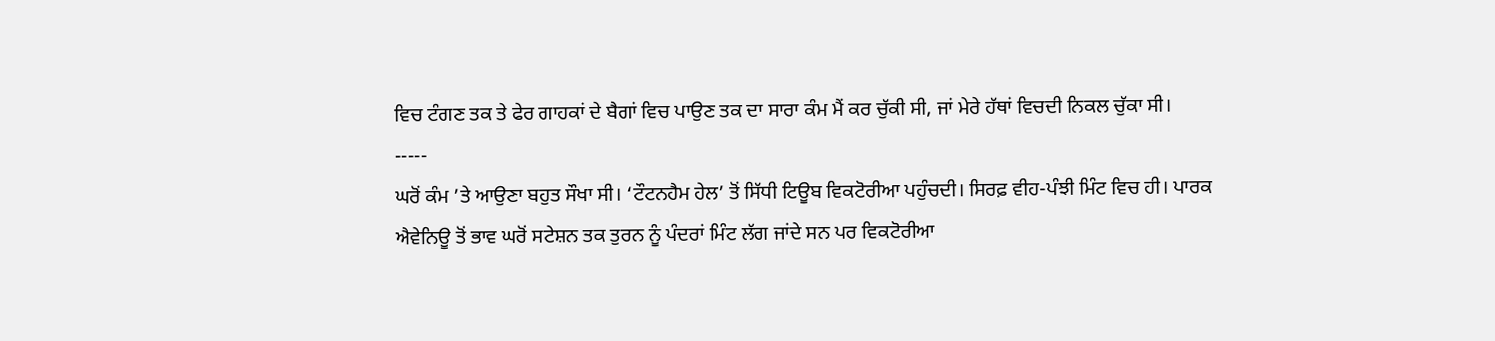ਵਿਚ ਟੰਗਣ ਤਕ ਤੇ ਫੇਰ ਗਾਹਕਾਂ ਦੇ ਬੈਗਾਂ ਵਿਚ ਪਾਉਣ ਤਕ ਦਾ ਸਾਰਾ ਕੰਮ ਮੈਂ ਕਰ ਚੁੱਕੀ ਸੀ, ਜਾਂ ਮੇਰੇ ਹੱਥਾਂ ਵਿਚਦੀ ਨਿਕਲ ਚੁੱਕਾ ਸੀ।
-----
ਘਰੋਂ ਕੰਮ ’ਤੇ ਆਉਣਾ ਬਹੁਤ ਸੌਖਾ ਸੀ। ‘ਟੌਟਨਹੈਮ ਹੇਲ’ ਤੋਂ ਸਿੱਧੀ ਟਿਊਬ ਵਿਕਟੋਰੀਆ ਪਹੁੰਚਦੀ। ਸਿਰਫ਼ ਵੀਹ-ਪੰਝੀ ਮਿੰਟ ਵਿਚ ਹੀ। ਪਾਰਕ ਐਵੇਨਿਊ ਤੋਂ ਭਾਵ ਘਰੋਂ ਸਟੇਸ਼ਨ ਤਕ ਤੁਰਨ ਨੂੰ ਪੰਦਰਾਂ ਮਿੰਟ ਲੱਗ ਜਾਂਦੇ ਸਨ ਪਰ ਵਿਕਟੋਰੀਆ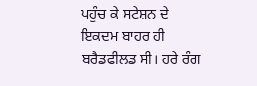ਪਹੁੰਚ ਕੇ ਸਟੇਸ਼ਨ ਦੇ ਇਕਦਮ ਬਾਹਰ ਹੀ ਬਰੈਡਫੀਲਡ ਸੀ। ਹਰੇ ਰੰਗ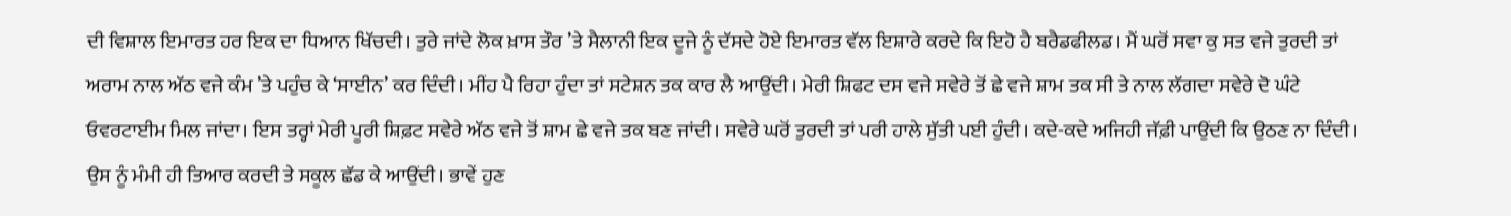ਦੀ ਵਿਸ਼ਾਲ ਇਮਾਰਤ ਹਰ ਇਕ ਦਾ ਧਿਆਨ ਖਿੱਚਦੀ। ਤੁਰੇ ਜਾਂਦੇ ਲੋਕ ਖ਼ਾਸ ਤੌਰ ’ਤੇ ਸੈਲਾਨੀ ਇਕ ਦੂਜੇ ਨੂੰ ਦੱਸਦੇ ਹੋਏ ਇਮਾਰਤ ਵੱਲ ਇਸ਼ਾਰੇ ਕਰਦੇ ਕਿ ਇਹੋ ਹੈ ਬਰੈਡਫੀਲਡ। ਮੈਂ ਘਰੋਂ ਸਵਾ ਕੁ ਸਤ ਵਜੇ ਤੁਰਦੀ ਤਾਂ ਅਰਾਮ ਨਾਲ ਅੱਠ ਵਜੇ ਕੰਮ ’ਤੇ ਪਹੁੰਚ ਕੇ ‘ਸਾਈਨ’ ਕਰ ਦਿੰਦੀ। ਮੀਂਹ ਪੈ ਰਿਹਾ ਹੁੰਦਾ ਤਾਂ ਸਟੇਸ਼ਨ ਤਕ ਕਾਰ ਲੈ ਆਉਂਦੀ। ਮੇਰੀ ਸ਼ਿਫਟ ਦਸ ਵਜੇ ਸਵੇਰੇ ਤੋਂ ਛੇ ਵਜੇ ਸ਼ਾਮ ਤਕ ਸੀ ਤੇ ਨਾਲ ਲੱਗਦਾ ਸਵੇਰੇ ਦੋ ਘੰਟੇ ਓਵਰਟਾਈਮ ਮਿਲ ਜਾਂਦਾ। ਇਸ ਤਰ੍ਹਾਂ ਮੇਰੀ ਪੂਰੀ ਸ਼ਿਫ਼ਟ ਸਵੇਰੇ ਅੱਠ ਵਜੇ ਤੋਂ ਸ਼ਾਮ ਛੇ ਵਜੇ ਤਕ ਬਣ ਜਾਂਦੀ। ਸਵੇਰੇ ਘਰੋਂ ਤੁਰਦੀ ਤਾਂ ਪਰੀ ਹਾਲੇ ਸੁੱਤੀ ਪਈ ਹੁੰਦੀ। ਕਦੇ-ਕਦੇ ਅਜਿਹੀ ਜੱਫ਼ੀ ਪਾਉਂਦੀ ਕਿ ਉਠਣ ਨਾ ਦਿੰਦੀ। ਉਸ ਨੂੰ ਮੰਮੀ ਹੀ ਤਿਆਰ ਕਰਦੀ ਤੇ ਸਕੂਲ ਛੱਡ ਕੇ ਆਉਂਦੀ। ਭਾਵੇਂ ਹੁਣ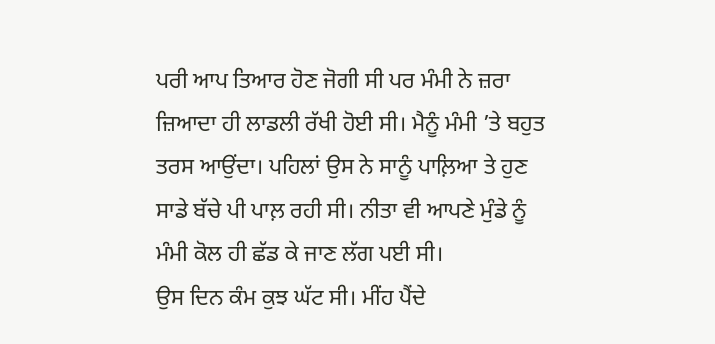ਪਰੀ ਆਪ ਤਿਆਰ ਹੋਣ ਜੋਗੀ ਸੀ ਪਰ ਮੰਮੀ ਨੇ ਜ਼ਰਾ ਜ਼ਿਆਦਾ ਹੀ ਲਾਡਲੀ ਰੱਖੀ ਹੋਈ ਸੀ। ਮੈਨੂੰ ਮੰਮੀ ’ਤੇ ਬਹੁਤ ਤਰਸ ਆਉਂਦਾ। ਪਹਿਲਾਂ ਉਸ ਨੇ ਸਾਨੂੰ ਪਾਲ਼ਿਆ ਤੇ ਹੁਣ ਸਾਡੇ ਬੱਚੇ ਪੀ ਪਾਲ਼ ਰਹੀ ਸੀ। ਨੀਤਾ ਵੀ ਆਪਣੇ ਮੁੰਡੇ ਨੂੰ ਮੰਮੀ ਕੋਲ ਹੀ ਛੱਡ ਕੇ ਜਾਣ ਲੱਗ ਪਈ ਸੀ।
ਉਸ ਦਿਨ ਕੰਮ ਕੁਝ ਘੱਟ ਸੀ। ਮੀਂਹ ਪੈਂਦੇ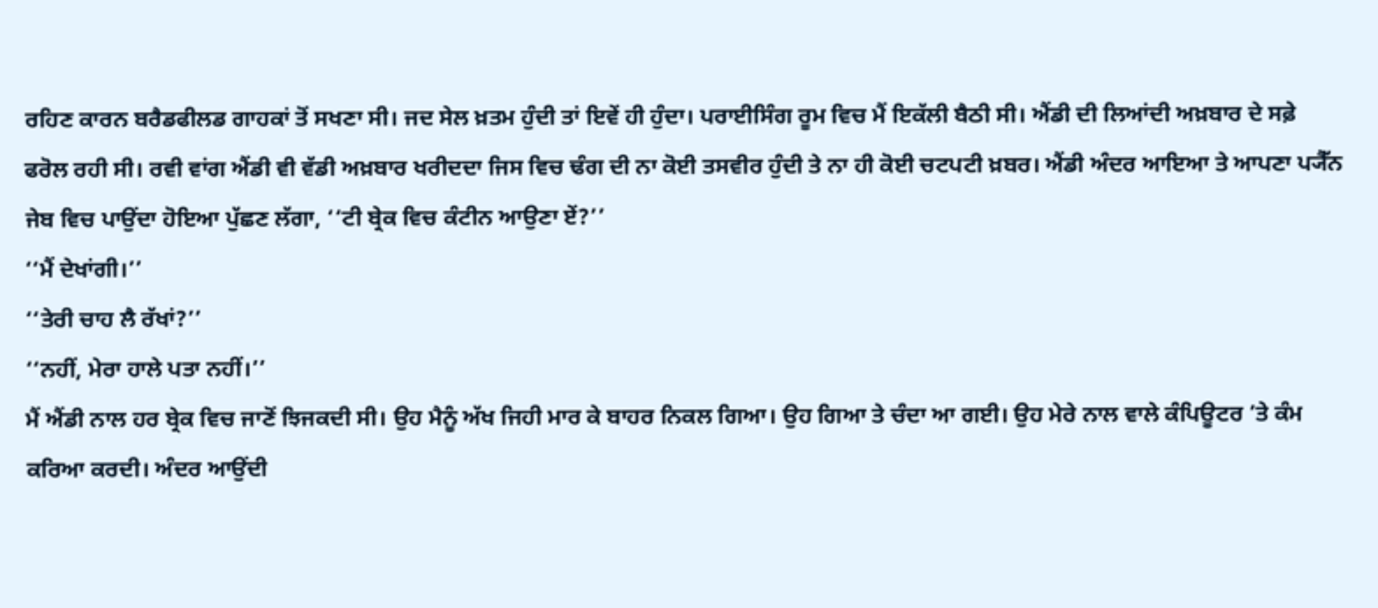ਰਹਿਣ ਕਾਰਨ ਬਰੈਡਫੀਲਡ ਗਾਹਕਾਂ ਤੋਂ ਸਖਣਾ ਸੀ। ਜਦ ਸੇਲ ਖ਼ਤਮ ਹੁੰਦੀ ਤਾਂ ਇਵੇਂ ਹੀ ਹੁੰਦਾ। ਪਰਾਈਸਿੰਗ ਰੂਮ ਵਿਚ ਮੈਂ ਇਕੱਲੀ ਬੈਠੀ ਸੀ। ਐਂਡੀ ਦੀ ਲਿਆਂਦੀ ਅਖ਼ਬਾਰ ਦੇ ਸਫ਼ੇ ਫਰੋਲ ਰਹੀ ਸੀ। ਰਵੀ ਵਾਂਗ ਐਂਡੀ ਵੀ ਵੱਡੀ ਅਖ਼ਬਾਰ ਖਰੀਦਦਾ ਜਿਸ ਵਿਚ ਢੰਗ ਦੀ ਨਾ ਕੋਈ ਤਸਵੀਰ ਹੁੰਦੀ ਤੇ ਨਾ ਹੀ ਕੋਈ ਚਟਪਟੀ ਖ਼ਬਰ। ਐਂਡੀ ਅੰਦਰ ਆਇਆ ਤੇ ਆਪਣਾ ਪ੍ਯੈੱਨ ਜੇਬ ਵਿਚ ਪਾਉਂਦਾ ਹੋਇਆ ਪੁੱਛਣ ਲੱਗਾ, ‘‘ਟੀ ਬ੍ਰੇਕ ਵਿਚ ਕੰਟੀਨ ਆਉਣਾ ਏਂ?’’
‘‘ਮੈਂ ਦੇਖਾਂਗੀ।’’
‘‘ਤੇਰੀ ਚਾਹ ਲੈ ਰੱਖਾਂ?’’
‘‘ਨਹੀਂ, ਮੇਰਾ ਹਾਲੇ ਪਤਾ ਨਹੀਂ।’’
ਮੈਂ ਐਂਡੀ ਨਾਲ ਹਰ ਬ੍ਰੇਕ ਵਿਚ ਜਾਣੋਂ ਝਿਜਕਦੀ ਸੀ। ਉਹ ਮੈਨੂੰ ਅੱਖ ਜਿਹੀ ਮਾਰ ਕੇ ਬਾਹਰ ਨਿਕਲ ਗਿਆ। ਉਹ ਗਿਆ ਤੇ ਚੰਦਾ ਆ ਗਈ। ਉਹ ਮੇਰੇ ਨਾਲ ਵਾਲੇ ਕੰਪਿਊਟਰ ’ਤੇ ਕੰਮ ਕਰਿਆ ਕਰਦੀ। ਅੰਦਰ ਆਉਂਦੀ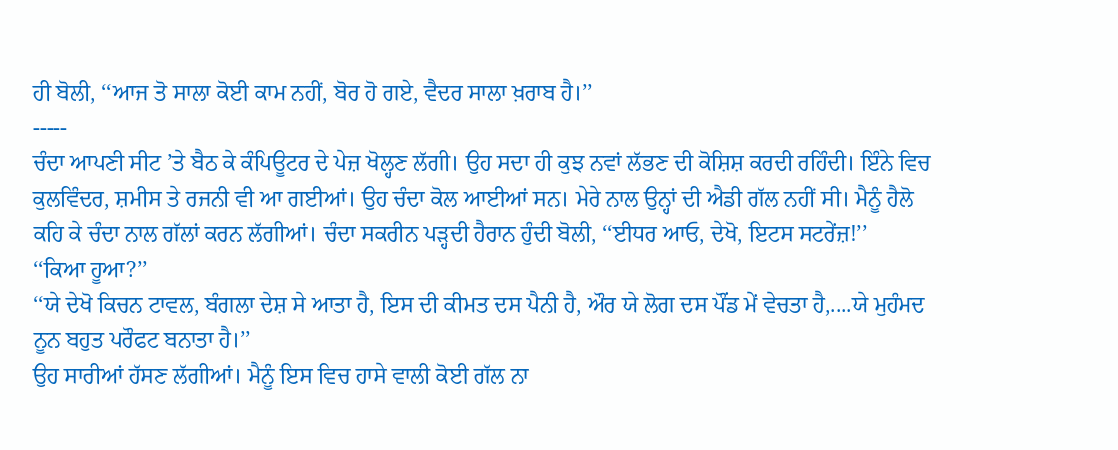ਹੀ ਬੋਲੀ, ‘‘ਆਜ ਤੋ ਸਾਲਾ ਕੋਈ ਕਾਮ ਨਹੀਂ, ਬੋਰ ਹੋ ਗਏ, ਵੈਦਰ ਸਾਲਾ ਖ਼ਰਾਬ ਹੈ।’’
-----
ਚੰਦਾ ਆਪਣੀ ਸੀਟ ’ਤੇ ਬੈਠ ਕੇ ਕੰਪਿਊਟਰ ਦੇ ਪੇਜ਼ ਖੋਲ੍ਹਣ ਲੱਗੀ। ਉਹ ਸਦਾ ਹੀ ਕੁਝ ਨਵਾਂ ਲੱਭਣ ਦੀ ਕੋਸ਼ਿਸ਼ ਕਰਦੀ ਰਹਿੰਦੀ। ਇੰਨੇ ਵਿਚ ਕੁਲਵਿੰਦਰ, ਸ਼ਮੀਸ ਤੇ ਰਜਨੀ ਵੀ ਆ ਗਈਆਂ। ਉਹ ਚੰਦਾ ਕੋਲ ਆਈਆਂ ਸਨ। ਮੇਰੇ ਨਾਲ ਉਨ੍ਹਾਂ ਦੀ ਐਡੀ ਗੱਲ ਨਹੀਂ ਸੀ। ਮੈਨੂੰ ਹੈਲੋ ਕਹਿ ਕੇ ਚੰਦਾ ਨਾਲ ਗੱਲਾਂ ਕਰਨ ਲੱਗੀਆਂ। ਚੰਦਾ ਸਕਰੀਨ ਪੜ੍ਹਦੀ ਹੈਰਾਨ ਹੁੰਦੀ ਬੋਲੀ, ‘‘ਈਧਰ ਆਓ, ਦੇਖੋ, ਇਟਸ ਸਟਰੇਂਜ਼!’’
‘‘ਕਿਆ ਹੂਆ?’’
‘‘ਯੇ ਦੇਖੋ ਕਿਚਨ ਟਾਵਲ, ਬੰਗਲਾ ਦੇਸ਼ ਸੇ ਆਤਾ ਹੈ, ਇਸ ਦੀ ਕੀਮਤ ਦਸ ਪੈਨੀ ਹੈ, ਔਰ ਯੇ ਲੋਗ ਦਸ ਪੌਂਡ ਮੇਂ ਵੇਚਤਾ ਹੈ,....ਯੇ ਮੁਹੰਮਦ ਨੂਨ ਬਹੁਤ ਪਰੌਫਟ ਬਨਾਤਾ ਹੈ।’’
ਉਹ ਸਾਰੀਆਂ ਹੱਸਣ ਲੱਗੀਆਂ। ਮੈਨੂੰ ਇਸ ਵਿਚ ਹਾਸੇ ਵਾਲੀ ਕੋਈ ਗੱਲ ਨਾ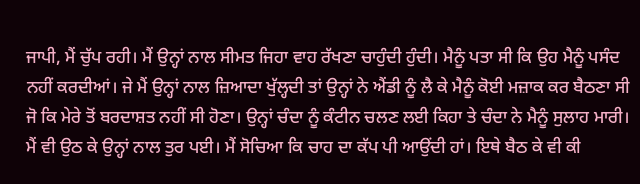ਜਾਪੀ, ਮੈਂ ਚੁੱਪ ਰਹੀ। ਮੈਂ ਉਨ੍ਹਾਂ ਨਾਲ ਸੀਮਤ ਜਿਹਾ ਵਾਹ ਰੱਖਣਾ ਚਾਹੁੰਦੀ ਹੁੰਦੀ। ਮੈਨੂੰ ਪਤਾ ਸੀ ਕਿ ਉਹ ਮੈਨੂੰ ਪਸੰਦ ਨਹੀਂ ਕਰਦੀਆਂ। ਜੇ ਮੈਂ ਉਨ੍ਹਾਂ ਨਾਲ ਜ਼ਿਆਦਾ ਖੁੱਲ੍ਹਦੀ ਤਾਂ ਉਨ੍ਹਾਂ ਨੇ ਐਂਡੀ ਨੂੰ ਲੈ ਕੇ ਮੈਨੂੰ ਕੋਈ ਮਜ਼ਾਕ ਕਰ ਬੈਠਣਾ ਸੀ ਜੋ ਕਿ ਮੇਰੇ ਤੋਂ ਬਰਦਾਸ਼ਤ ਨਹੀਂ ਸੀ ਹੋਣਾ। ਉਨ੍ਹਾਂ ਚੰਦਾ ਨੂੰ ਕੰਟੀਨ ਚਲਣ ਲਈ ਕਿਹਾ ਤੇ ਚੰਦਾ ਨੇ ਮੈਨੂੰ ਸੁਲਾਹ ਮਾਰੀ। ਮੈਂ ਵੀ ਉਠ ਕੇ ਉਨ੍ਹਾਂ ਨਾਲ ਤੁਰ ਪਈ। ਮੈਂ ਸੋਚਿਆ ਕਿ ਚਾਹ ਦਾ ਕੱਪ ਪੀ ਆਉਂਦੀ ਹਾਂ। ਇਥੇ ਬੈਠ ਕੇ ਵੀ ਕੀ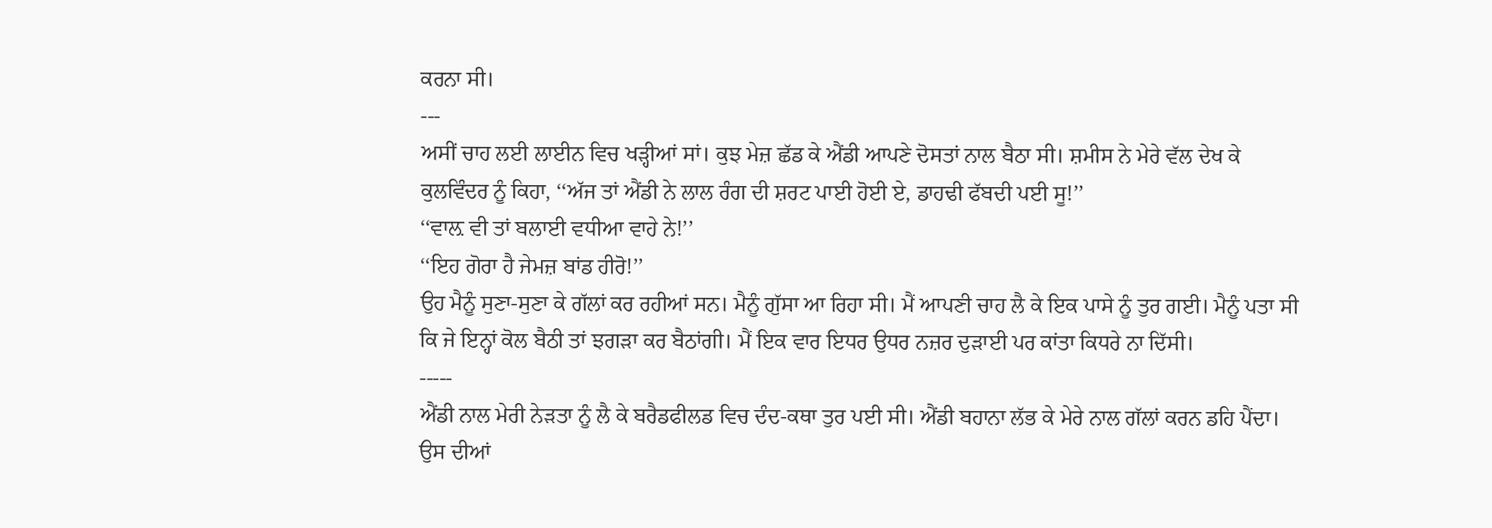ਕਰਨਾ ਸੀ।
---
ਅਸੀਂ ਚਾਹ ਲਈ ਲਾਈਨ ਵਿਚ ਖੜ੍ਹੀਆਂ ਸਾਂ। ਕੁਝ ਮੇਜ਼ ਛੱਡ ਕੇ ਐਂਡੀ ਆਪਣੇ ਦੋਸਤਾਂ ਨਾਲ ਬੈਠਾ ਸੀ। ਸ਼ਮੀਸ ਨੇ ਮੇਰੇ ਵੱਲ ਦੇਖ ਕੇ ਕੁਲਵਿੰਦਰ ਨੂੰ ਕਿਹਾ, ‘‘ਅੱਜ ਤਾਂ ਐਂਡੀ ਨੇ ਲਾਲ ਰੰਗ ਦੀ ਸ਼ਰਟ ਪਾਈ ਹੋਈ ਏ, ਡਾਹਢੀ ਫੱਬਦੀ ਪਈ ਸੂ!’’
‘‘ਵਾਲ਼ ਵੀ ਤਾਂ ਬਲਾਈ ਵਧੀਆ ਵਾਹੇ ਨੇ!’’
‘‘ਇਹ ਗੋਰਾ ਹੈ ਜੇਮਜ਼ ਬਾਂਡ ਹੀਰੋ!’’
ਉਹ ਮੈਨੂੰ ਸੁਣਾ-ਸੁਣਾ ਕੇ ਗੱਲਾਂ ਕਰ ਰਹੀਆਂ ਸਨ। ਮੈਨੂੰ ਗੁੱਸਾ ਆ ਰਿਹਾ ਸੀ। ਮੈਂ ਆਪਣੀ ਚਾਹ ਲੈ ਕੇ ਇਕ ਪਾਸੇ ਨੂੰ ਤੁਰ ਗਈ। ਮੈਨੂੰ ਪਤਾ ਸੀ ਕਿ ਜੇ ਇਨ੍ਹਾਂ ਕੋਲ ਬੈਠੀ ਤਾਂ ਝਗੜਾ ਕਰ ਬੈਠਾਂਗੀ। ਮੈਂ ਇਕ ਵਾਰ ਇਧਰ ਉਧਰ ਨਜ਼ਰ ਦੁੜਾਈ ਪਰ ਕਾਂਤਾ ਕਿਧਰੇ ਨਾ ਦਿੱਸੀ।
-----
ਐਂਡੀ ਨਾਲ ਮੇਰੀ ਨੇੜਤਾ ਨੂੰ ਲੈ ਕੇ ਬਰੈਡਫੀਲਡ ਵਿਚ ਦੰਦ-ਕਥਾ ਤੁਰ ਪਈ ਸੀ। ਐਂਡੀ ਬਹਾਨਾ ਲੱਭ ਕੇ ਮੇਰੇ ਨਾਲ ਗੱਲਾਂ ਕਰਨ ਡਹਿ ਪੈਂਦਾ। ਉਸ ਦੀਆਂ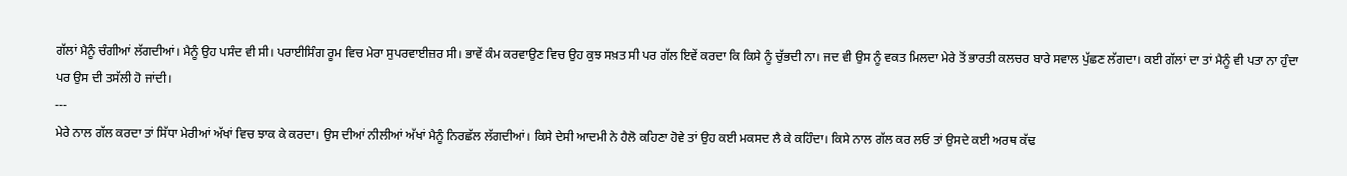ਗੱਲਾਂ ਮੈਨੂੰ ਚੰਗੀਆਂ ਲੱਗਦੀਆਂ। ਮੈਨੂੰ ਉਹ ਪਸੰਦ ਵੀ ਸੀ। ਪਰਾਈਸਿੰਗ ਰੂਮ ਵਿਚ ਮੇਰਾ ਸੁਪਰਵਾਈਜ਼ਰ ਸੀ। ਭਾਵੇਂ ਕੰਮ ਕਰਵਾਉਣ ਵਿਚ ਉਹ ਕੁਝ ਸਖ਼ਤ ਸੀ ਪਰ ਗੱਲ ਇਵੇਂ ਕਰਦਾ ਕਿ ਕਿਸੇ ਨੂੰ ਚੁੱਭਦੀ ਨਾ। ਜਦ ਵੀ ਉਸ ਨੂੰ ਵਕਤ ਮਿਲਦਾ ਮੇਰੇ ਤੋਂ ਭਾਰਤੀ ਕਲਚਰ ਬਾਰੇ ਸਵਾਲ ਪੁੱਛਣ ਲੱਗਦਾ। ਕਈ ਗੱਲਾਂ ਦਾ ਤਾਂ ਮੈਨੂੰ ਵੀ ਪਤਾ ਨਾ ਹੁੰਦਾ ਪਰ ਉਸ ਦੀ ਤਸੱਲੀ ਹੋ ਜਾਂਦੀ।
---
ਮੇਰੇ ਨਾਲ ਗੱਲ ਕਰਦਾ ਤਾਂ ਸਿੱਧਾ ਮੇਰੀਆਂ ਅੱਖਾਂ ਵਿਚ ਝਾਕ ਕੇ ਕਰਦਾ। ਉਸ ਦੀਆਂ ਨੀਲੀਆਂ ਅੱਖਾਂ ਮੈਨੂੰ ਨਿਰਛੱਲ ਲੱਗਦੀਆਂ। ਕਿਸੇ ਦੇਸੀ ਆਦਮੀ ਨੇ ਹੈਲੋ ਕਹਿਣਾ ਹੋਵੇ ਤਾਂ ਉਹ ਕਈ ਮਕਸਦ ਲੈ ਕੇ ਕਹਿੰਦਾ। ਕਿਸੇ ਨਾਲ ਗੱਲ ਕਰ ਲਓ ਤਾਂ ਉਸਦੇ ਕਈ ਅਰਥ ਕੱਢ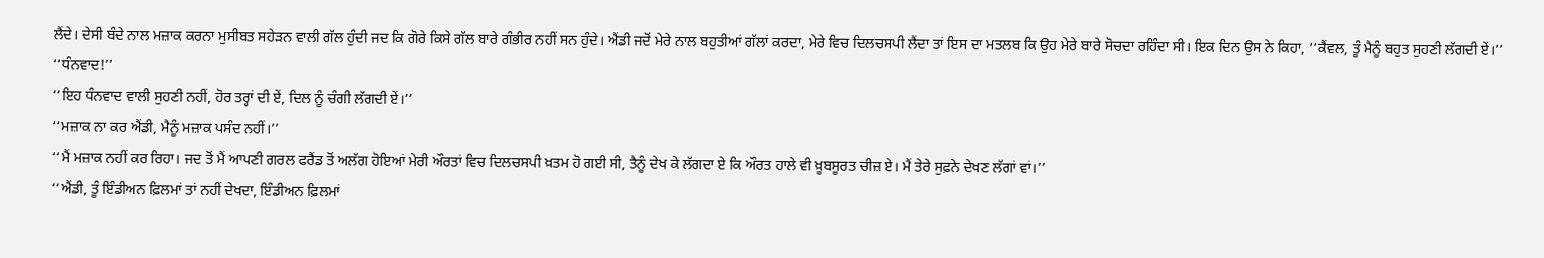ਲੈਂਦੇ। ਦੇਸੀ ਬੰਦੇ ਨਾਲ ਮਜ਼ਾਕ ਕਰਨਾ ਮੁਸੀਬਤ ਸਹੇੜਨ ਵਾਲੀ ਗੱਲ ਹੁੰਦੀ ਜਦ ਕਿ ਗੋਰੇ ਕਿਸੇ ਗੱਲ ਬਾਰੇ ਗੰਭੀਰ ਨਹੀਂ ਸਨ ਹੁੰਦੇ। ਐਂਡੀ ਜਦੋਂ ਮੇਰੇ ਨਾਲ ਬਹੁਤੀਆਂ ਗੱਲਾਂ ਕਰਦਾ, ਮੇਰੇ ਵਿਚ ਦਿਲਚਸਪੀ ਲੈਂਦਾ ਤਾਂ ਇਸ ਦਾ ਮਤਲਬ ਕਿ ਉਹ ਮੇਰੇ ਬਾਰੇ ਸੋਚਦਾ ਰਹਿੰਦਾ ਸੀ। ਇਕ ਦਿਨ ਉਸ ਨੇ ਕਿਹਾ, ‘‘ਕੈਂਵਲ, ਤੂੰ ਮੈਨੂੰ ਬਹੁਤ ਸੁਹਣੀ ਲੱਗਦੀ ਏਂ।’’
‘‘ਧੰਨਵਾਦ!’’
‘‘ਇਹ ਧੰਨਵਾਦ ਵਾਲੀ ਸੁਹਣੀ ਨਹੀਂ, ਹੋਰ ਤਰ੍ਹਾਂ ਦੀ ਏਂ, ਦਿਲ ਨੂੰ ਚੰਗੀ ਲੱਗਦੀ ਏਂ।’’
‘‘ਮਜ਼ਾਕ ਨਾ ਕਰ ਐਂਡੀ, ਮੈਨੂੰ ਮਜ਼ਾਕ ਪਸੰਦ ਨਹੀਂ।’’
‘‘ਮੈਂ ਮਜ਼ਾਕ ਨਹੀਂ ਕਰ ਰਿਹਾ। ਜਦ ਤੋਂ ਮੈਂ ਆਪਣੀ ਗਰਲ ਫਰੈਂਡ ਤੋਂ ਅਲੱਗ ਹੋਇਆਂ ਮੇਰੀ ਔਰਤਾਂ ਵਿਚ ਦਿਲਚਸਪੀ ਖ਼ਤਮ ਹੋ ਗਈ ਸੀ, ਤੈਨੂੰ ਦੇਖ ਕੇ ਲੱਗਦਾ ਏ ਕਿ ਔਰਤ ਹਾਲੇ ਵੀ ਖ਼ੂਬਸੂਰਤ ਚੀਜ਼ ਏ। ਮੈਂ ਤੇਰੇ ਸੁਫ਼ਨੇ ਦੇਖਣ ਲੱਗਾਂ ਵਾਂ।’’
‘‘ਐਂਡੀ, ਤੂੰ ਇੰਡੀਅਨ ਫ਼ਿਲਮਾਂ ਤਾਂ ਨਹੀਂ ਦੇਖਦਾ, ਇੰਡੀਅਨ ਫ਼ਿਲਮਾਂ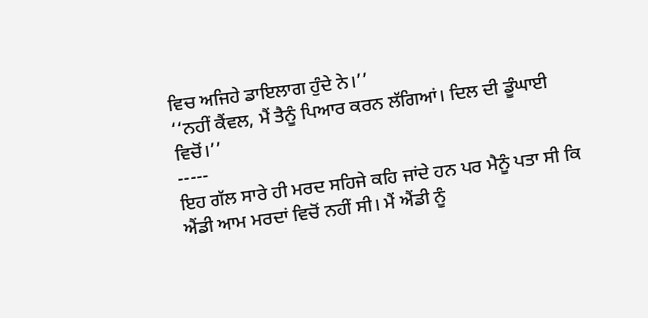ਵਿਚ ਅਜਿਹੇ ਡਾਇਲਾਗ ਹੁੰਦੇ ਨੇ।’’
‘‘ਨਹੀਂ ਕੈਂਵਲ, ਮੈਂ ਤੈਨੂੰ ਪਿਆਰ ਕਰਨ ਲੱਗਿਆਂ। ਦਿਲ ਦੀ ਡੂੰਘਾਈ ਵਿਚੋਂ।’’
-----
ਇਹ ਗੱਲ ਸਾਰੇ ਹੀ ਮਰਦ ਸਹਿਜੇ ਕਹਿ ਜਾਂਦੇ ਹਨ ਪਰ ਮੈਨੂੰ ਪਤਾ ਸੀ ਕਿ ਐਂਡੀ ਆਮ ਮਰਦਾਂ ਵਿਚੋਂ ਨਹੀਂ ਸੀ। ਮੈਂ ਐਂਡੀ ਨੂੰ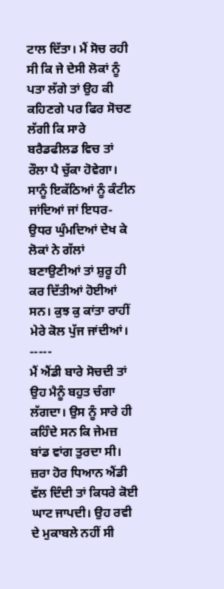ਟਾਲ ਦਿੱਤਾ। ਮੈਂ ਸੋਚ ਰਹੀ ਸੀ ਕਿ ਜੇ ਦੇਸੀ ਲੋਕਾਂ ਨੂੰ ਪਤਾ ਲੱਗੇ ਤਾਂ ਉਹ ਕੀ ਕਹਿਣਗੇ ਪਰ ਫਿਰ ਸੋਚਣ ਲੱਗੀ ਕਿ ਸਾਰੇ ਬਰੈਡਫੀਲਡ ਵਿਚ ਤਾਂ ਰੌਲਾ ਪੈ ਚੁੱਕਾ ਹੋਵੇਗਾ। ਸਾਨੂੰ ਇਕੱਠਿਆਂ ਨੂੰ ਕੰਟੀਨ ਜਾਂਦਿਆਂ ਜਾਂ ਇਧਰ-ਉਧਰ ਘੁੰਮਦਿਆਂ ਦੇਖ ਕੇ ਲੋਕਾਂ ਨੇ ਗੱਲਾਂ ਬਣਾਉਣੀਆਂ ਤਾਂ ਸ਼ੁਰੂ ਹੀ ਕਰ ਦਿੱਤੀਆਂ ਹੋਈਆਂ ਸਨ। ਕੁਝ ਕੁ ਕਾਂਤਾ ਰਾਹੀਂ ਮੇਰੇ ਕੋਲ ਪੁੱਜ ਜਾਂਦੀਆਂ।
-----
ਮੈਂ ਐਂਡੀ ਬਾਰੇ ਸੋਚਦੀ ਤਾਂ ਉਹ ਮੈਨੂੰ ਬਹੁਤ ਚੰਗਾ ਲੱਗਦਾ। ਉਸ ਨੂੰ ਸਾਰੇ ਹੀ ਕਹਿੰਦੇ ਸਨ ਕਿ ਜੇਮਜ਼ ਬਾਂਡ ਵਾਂਗ ਤੁਰਦਾ ਸੀ। ਜ਼ਰਾ ਹੋਰ ਧਿਆਨ ਐਂਡੀ ਵੱਲ ਦਿੰਦੀ ਤਾਂ ਕਿਧਰੇ ਕੋਈ ਘਾਟ ਜਾਪਦੀ। ਉਹ ਰਵੀ ਦੇ ਮੁਕਾਬਲੇ ਨਹੀਂ ਸੀ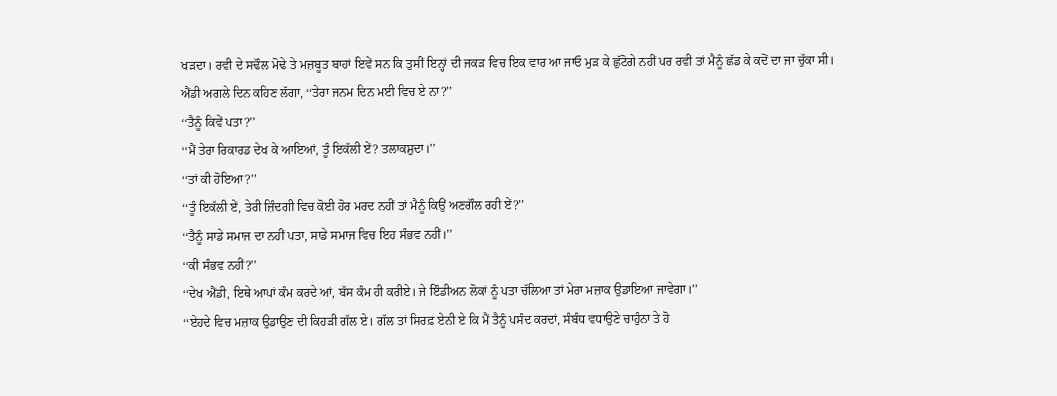ਖੜਦਾ। ਰਵੀ ਦੇ ਸਢੌਲ ਮੋਢੇ ਤੇ ਮਜ਼ਬੂਤ ਬਾਹਾਂ ਇਵੇਂ ਸਨ ਕਿ ਤੁਸੀਂ ਇਨ੍ਹਾਂ ਦੀ ਜਕੜ ਵਿਚ ਇਕ ਵਾਰ ਆ ਜਾਓ ਮੁੜ ਕੇ ਛੁੱਟੋਗੇ ਨਹੀਂ ਪਰ ਰਵੀ ਤਾਂ ਮੈਨੂੰ ਛੱਡ ਕੇ ਕਦੋਂ ਦਾ ਜਾ ਚੁੱਕਾ ਸੀ।
ਐਂਡੀ ਅਗਲੇ ਦਿਨ ਕਹਿਣ ਲੱਗਾ, ‘‘ਤੇਰਾ ਜਨਮ ਦਿਨ ਮਈ ਵਿਚ ਏ ਨਾ?’’
‘‘ਤੈਨੂੰ ਕਿਵੇਂ ਪਤਾ?’’
‘‘ਮੈਂ ਤੇਰਾ ਰਿਕਾਰਡ ਦੇਖ ਕੇ ਆਇਆਂ, ਤੂੰ ਇਕੱਲੀ ਏਂ? ਤਲਾਕਸ਼ੁਦਾ।’’
‘‘ਤਾਂ ਕੀ ਹੋਇਆ?’’
‘‘ਤੂੰ ਇਕੱਲੀ ਏਂ, ਤੇਰੀ ਜ਼ਿੰਦਗੀ ਵਿਚ ਕੋਈ ਹੋਰ ਮਰਦ ਨਹੀਂ ਤਾਂ ਮੈਨੂੰ ਕਿਉਂ ਅਣਗੌਲ ਰਹੀ ਏਂ?’’
‘‘ਤੈਨੂੰ ਸਾਡੇ ਸਮਾਜ ਦਾ ਨਹੀਂ ਪਤਾ, ਸਾਡੇ ਸਮਾਜ ਵਿਚ ਇਹ ਸੰਭਵ ਨਹੀਂ।’’
‘‘ਕੀ ਸੰਭਵ ਨਹੀਂ?’’
‘‘ਦੇਖ ਐਂਡੀ, ਇਥੇ ਆਪਾਂ ਕੰਮ ਕਰਦੇ ਆਂ, ਬੱਸ ਕੰਮ ਹੀ ਕਰੀਏ। ਜੇ ਇੰਡੀਅਨ ਲੋਕਾਂ ਨੂੰ ਪਤਾ ਚੱਲਿਆ ਤਾਂ ਮੇਰਾ ਮਜ਼ਾਕ ਉਡਾਇਆ ਜਾਵੇਗਾ।’’
‘‘ਏਹਦੇ ਵਿਚ ਮਜ਼ਾਕ ਉਡਾਉਣ ਦੀ ਕਿਹੜੀ ਗੱਲ ਏ। ਗੱਲ ਤਾਂ ਸਿਰਫ਼ ਏਨੀ ਏ ਕਿ ਮੈਂ ਤੈਨੂੰ ਪਸੰਦ ਕਰਦਾਂ, ਸੰਬੰਧ ਵਧਾਉਣੇ ਚਾਹੁੰਨਾ ਤੇ ਹੋ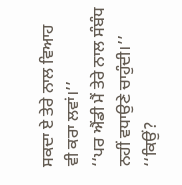ਸਕਦਾ ਏ ਤੇਰੇ ਨਾਲ ਵਿਆਹ ਵੀ ਕਰਾ ਲਵਾਂ।’’
‘‘ਪਰ ਐਂਡੀ ਮੈਂ ਤੇਰੇ ਨਾਲ ਸੰਬੰਧ ਨਹੀਂ ਵਧਾਉਣੇ ਚਾਹੁੰਦੀ।’’
‘‘ਕਿਉਂ?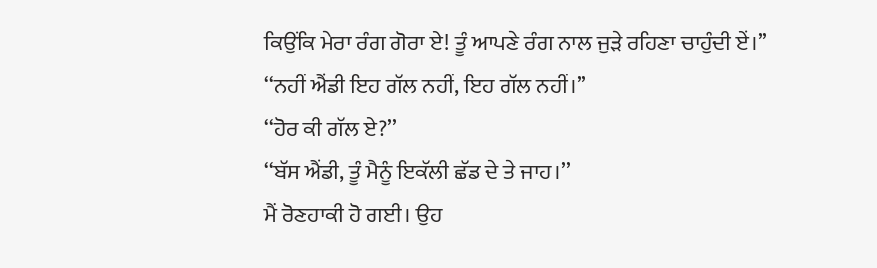ਕਿਉਂਕਿ ਮੇਰਾ ਰੰਗ ਗੋਰਾ ਏ! ਤੂੰ ਆਪਣੇ ਰੰਗ ਨਾਲ ਜੁੜੇ ਰਹਿਣਾ ਚਾਹੁੰਦੀ ਏਂ।’’
‘‘ਨਹੀਂ ਐਂਡੀ ਇਹ ਗੱਲ ਨਹੀਂ, ਇਹ ਗੱਲ ਨਹੀਂ।’’
‘‘ਹੋਰ ਕੀ ਗੱਲ ਏ?’’
‘‘ਬੱਸ ਐਂਡੀ, ਤੂੰ ਮੈਨੂੰ ਇਕੱਲੀ ਛੱਡ ਦੇ ਤੇ ਜਾਹ।’’
ਮੈਂ ਰੋਣਹਾਕੀ ਹੋ ਗਈ। ਉਹ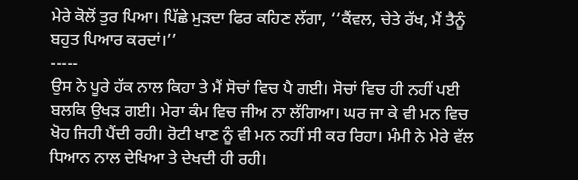ਮੇਰੇ ਕੋਲੋਂ ਤੁਰ ਪਿਆ। ਪਿੱਛੇ ਮੁੜਦਾ ਫਿਰ ਕਹਿਣ ਲੱਗਾ, ‘‘ਕੈਂਵਲ, ਚੇਤੇ ਰੱਖ, ਮੈਂ ਤੈਨੂੰ ਬਹੁਤ ਪਿਆਰ ਕਰਦਾਂ।’’
-----
ਉਸ ਨੇ ਪੂਰੇ ਹੱਕ ਨਾਲ ਕਿਹਾ ਤੇ ਮੈਂ ਸੋਚਾਂ ਵਿਚ ਪੈ ਗਈ। ਸੋਚਾਂ ਵਿਚ ਹੀ ਨਹੀਂ ਪਈ ਬਲਕਿ ਉਖੜ ਗਈ। ਮੇਰਾ ਕੰਮ ਵਿਚ ਜੀਅ ਨਾ ਲੱਗਿਆ। ਘਰ ਜਾ ਕੇ ਵੀ ਮਨ ਵਿਚ ਖੋਹ ਜਿਹੀ ਪੈਂਦੀ ਰਹੀ। ਰੋਟੀ ਖਾਣ ਨੂੰ ਵੀ ਮਨ ਨਹੀਂ ਸੀ ਕਰ ਰਿਹਾ। ਮੰਮੀ ਨੇ ਮੇਰੇ ਵੱਲ ਧਿਆਨ ਨਾਲ ਦੇਖਿਆ ਤੇ ਦੇਖਦੀ ਹੀ ਰਹੀ।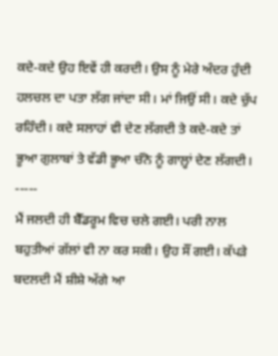ਕਦੇ-ਕਦੇ ਉਹ ਇਵੇਂ ਹੀ ਕਰਦੀ। ਉਸ ਨੂੰ ਮੇਰੇ ਅੰਦਰ ਹੁੰਦੀ ਹਲਚਲ ਦਾ ਪਤਾ ਲੱਗ ਜਾਂਦਾ ਸੀ। ਮਾਂ ਜਿਉਂ ਸੀ। ਕਦੇ ਚੁੱਪ ਰਹਿੰਦੀ। ਕਦੇ ਸਲਾਹਾਂ ਵੀ ਦੇਣ ਲੱਗਦੀ ਤੇ ਕਦੇ-ਕਦੇ ਤਾਂ ਭੂਆ ਗੁਲਾਬਾਂ ਤੇ ਵੱਡੀ ਭੂਆ ਚੰਨੋ ਨੂੰ ਗਾਲ਼੍ਹਾਂ ਦੇਣ ਲੱਗਦੀ।
-----
ਮੈਂ ਜਲਦੀ ਹੀ ਬੈੱਡਰੂਮ ਵਿਚ ਚਲੇ ਗਈ। ਪਰੀ ਨਾਲ ਬਹੁਤੀਆਂ ਗੱਲਾਂ ਵੀ ਨਾ ਕਰ ਸਕੀ। ਉਹ ਸੌਂ ਗਈ। ਕੱਪੜੇ ਬਦਲਦੀ ਮੈਂ ਸ਼ੀਸ਼ੇ ਅੱਗੇ ਆ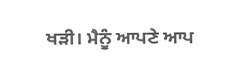ਖੜੀ। ਮੈਨੂੰ ਆਪਣੇ ਆਪ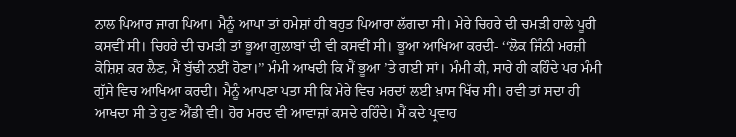ਨਾਲ ਪਿਆਰ ਜਾਗ ਪਿਆ। ਮੈਨੂੰ ਆਪਾ ਤਾਂ ਹਮੇਸ਼ਾਂ ਹੀ ਬਹੁਤ ਪਿਆਰਾ ਲੱਗਦਾ ਸੀ। ਮੇਰੇ ਚਿਹਰੇ ਦੀ ਚਮੜੀ ਹਾਲੇ ਪੂਰੀ ਕਸਵੀਂ ਸੀ। ਚਿਹਰੇ ਦੀ ਚਮੜੀ ਤਾਂ ਭੂਆ ਗੁਲਾਬਾਂ ਦੀ ਵੀ ਕਸਵੀਂ ਸੀ। ਭੂਆ ਆਖਿਆ ਕਰਦੀ- ‘‘ਲੋਕ ਜਿੰਨੀ ਮਰਜ਼ੀ ਕੋਸ਼ਿਸ਼ ਕਰ ਲੈਣ, ਮੈਂ ਬੁੱਢੀ ਨਈਂ ਹੋਣਾ।’’ ਮੰਮੀ ਆਖਦੀ ਕਿ ਮੈਂ ਭੂਆ ’ਤੇ ਗਈ ਸਾਂ। ਮੰਮੀ ਕੀ, ਸਾਰੇ ਹੀ ਕਹਿੰਦੇ ਪਰ ਮੰਮੀ ਗੁੱਸੇ ਵਿਚ ਆਖਿਆ ਕਰਦੀ। ਮੈਨੂੰ ਆਪਣਾ ਪਤਾ ਸੀ ਕਿ ਮੇਰੇ ਵਿਚ ਮਰਦਾਂ ਲਈ ਖ਼ਾਸ ਖਿੱਚ ਸੀ। ਰਵੀ ਤਾਂ ਸਦਾ ਹੀ ਆਖਦਾ ਸੀ ਤੇ ਹੁਣ ਐਂਡੀ ਵੀ। ਹੋਰ ਮਰਦ ਵੀ ਆਵਾਜ਼ਾਂ ਕਸਦੇ ਰਹਿੰਦੇ। ਮੈਂ ਕਦੇ ਪ੍ਰਵਾਹ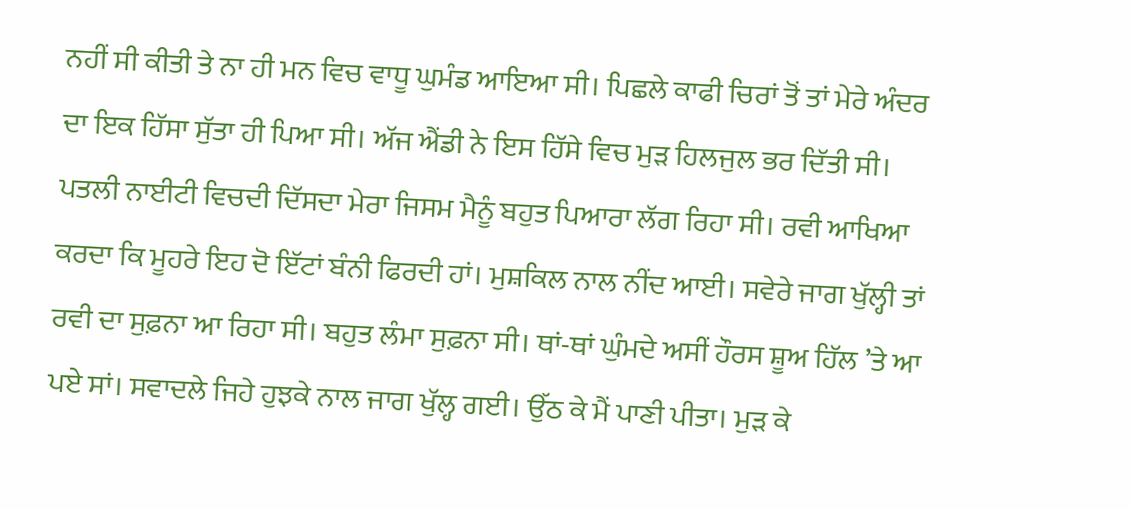ਨਹੀਂ ਸੀ ਕੀਤੀ ਤੇ ਨਾ ਹੀ ਮਨ ਵਿਚ ਵਾਧੂ ਘੁਮੰਡ ਆਇਆ ਸੀ। ਪਿਛਲੇ ਕਾਫੀ ਚਿਰਾਂ ਤੋਂ ਤਾਂ ਮੇਰੇ ਅੰਦਰ ਦਾ ਇਕ ਹਿੱਸਾ ਸੁੱਤਾ ਹੀ ਪਿਆ ਸੀ। ਅੱਜ ਐਂਡੀ ਨੇ ਇਸ ਹਿੱਸੇ ਵਿਚ ਮੁੜ ਹਿਲਜੁਲ ਭਰ ਦਿੱਤੀ ਸੀ। ਪਤਲੀ ਨਾਈਟੀ ਵਿਚਦੀ ਦਿੱਸਦਾ ਮੇਰਾ ਜਿਸਮ ਮੈਨੂੰ ਬਹੁਤ ਪਿਆਰਾ ਲੱਗ ਰਿਹਾ ਸੀ। ਰਵੀ ਆਖਿਆ ਕਰਦਾ ਕਿ ਮੂਹਰੇ ਇਹ ਦੋ ਇੱਟਾਂ ਬੰਨੀ ਫਿਰਦੀ ਹਾਂ। ਮੁਸ਼ਕਿਲ ਨਾਲ ਨੀਂਦ ਆਈ। ਸਵੇਰੇ ਜਾਗ ਖੁੱਲ੍ਹੀ ਤਾਂ ਰਵੀ ਦਾ ਸੁਫ਼ਨਾ ਆ ਰਿਹਾ ਸੀ। ਬਹੁਤ ਲੰਮਾ ਸੁਫ਼ਨਾ ਸੀ। ਥਾਂ-ਥਾਂ ਘੁੰਮਦੇ ਅਸੀਂ ਹੌਰਸ ਸ਼ੂਅ ਹਿੱਲ ’ਤੇ ਆ ਪਏ ਸਾਂ। ਸਵਾਦਲੇ ਜਿਹੇ ਹੁਝਕੇ ਨਾਲ ਜਾਗ ਖੁੱਲ੍ਹ ਗਈ। ਉੱਠ ਕੇ ਮੈਂ ਪਾਣੀ ਪੀਤਾ। ਮੁੜ ਕੇ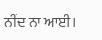ਨੀਂਦ ਨਾ ਆਈ।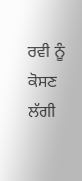ਰਵੀ ਨੂੰ ਕੋਸਣ ਲੱਗੀ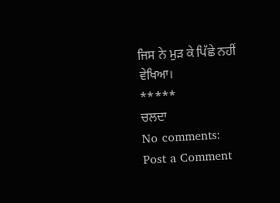ਜਿਸ ਨੇ ਮੁੜ ਕੇ ਪਿੱਛੇ ਨਹੀਂ ਵੇਖਿਆ।
*****
ਚਲਦਾ
No comments:
Post a Comment